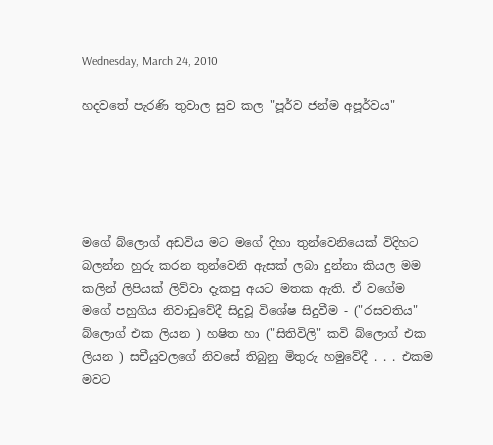Wednesday, March 24, 2010

හදවතේ පැරණි තුවාල සුව කල "පූර්ව ජන්ම අපූර්වය"





මගේ බ්ලොග් අඩවිය මට මගේ දිහා තුන්වෙනියෙක් විදිහට බලන්න හුරු කරන තුන්වෙනි ඇසක් ලබා දුන්නා කියල මම කලින් ලිපියක් ලිව්වා දැකපු අයට මතක ඇති. ඒ වගේම මගේ පහුගිය නිවාඩුවේදී සිදුවූ විශේෂ සිදුවීම - ("රසවතිය" බ්ලොග් එක ලියන ) හෂිත හා ("සිතිවිලි" කවි බ්ලොග් එක ලියන ) සචීයුවලගේ නිවසේ තිබුනු මිතුරු හමුවේදී . . . එකම මවට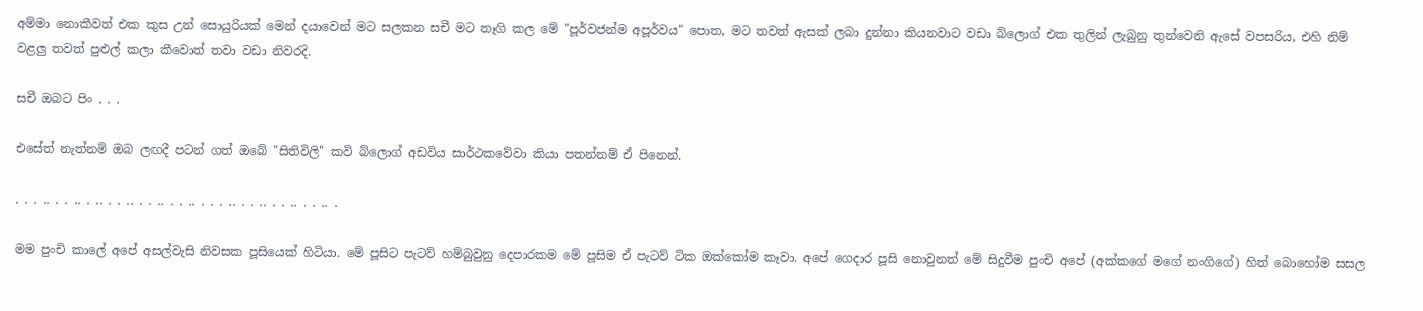අම්මා නොකීවත් එක කුස උන් සොයුරියක් මෙන් දයාවෙන් මට සලකන සචී මට තෑගි කල මේ "පූර්වජන්ම අපූර්වය" පොත, මට තවත් ඇසක් ලබා දුන්නා කියනවාට වඩා බ්ලොග් එක තුලින් ලැබුනු තුන්වෙනි ඇසේ වපසරිය, එහි නිම් වළලු තවත් පුළුල් කලා කීවොත් තවා වඩා නිවරදි.

සචී ඔබට පිං . . .

එසේත් නැත්නම් ඔබ ලඟදී පටන් ගත් ඔබේ "සිතිවිලි" කවි බ්ලොග් අඩවිය සාර්ථකවේවා කියා පතන්නම් ඒ පිනෙන්.

. . . .. . . .. . .. . . .. . . .. . . .. . . . .. . . .. . . .. . . .. .

මම පුංචි කාලේ අපේ අසල්වැසි නිවසක පූසියෙක් හිටියා. මේ පූසිට පැටව් හම්බුවුනු දෙපාරකම මේ පූසිම ඒ පැටව් ටික ඔක්කෝම කෑවා. අපේ ගෙදාර පූසි නොවුනත් මේ සිදුවීම පුංචි අපේ (අක්කගේ මගේ නංගිගේ) හිත් බොහෝම සසල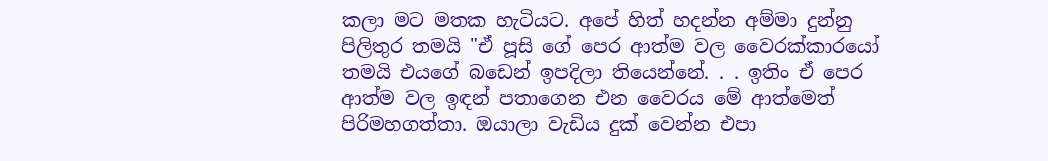කලා මට මතක හැටියට. අපේ හිත් හදන්න අම්මා දුන්නු පිලිතුර තමයි "ඒ පූසි ගේ පෙර ආත්ම වල වෛරක්කාරයෝ තමයි එයගේ බඩෙන් ඉපදිලා තියෙන්නේ. . . ඉතිං ඒ පෙර ආත්ම වල ඉඳන් පතාගෙන එන වෛරය මේ ආත්මෙත් පිරිමහගත්තා. ඔයාලා වැඩිය දුක් වෙන්න එපා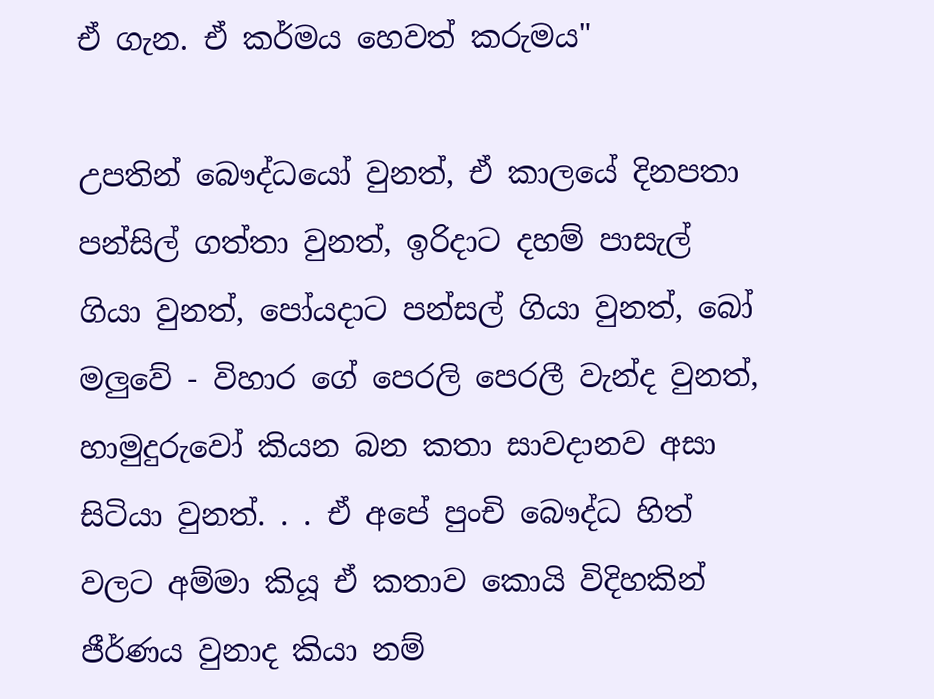ඒ ගැන. ඒ කර්මය හෙවත් කරුමය"

උපතින් බෞද්ධයෝ වුනත්, ඒ කාලයේ දිනපතා පන්සිල් ගත්තා වුනත්, ඉරිදාට දහම් පාසැල් ගියා වුනත්, පෝයදාට පන්සල් ගියා වුනත්, බෝ මලුවේ - විහාර ගේ පෙරලි පෙරලී වැන්ද වුනත්, හාමුදුරුවෝ කියන බන කතා සාවදානව අසා සිටියා වුනත්. . . ඒ අපේ පුංචි බෞද්ධ හිත් වලට අම්මා කියූ ඒ කතාව කොයි විදිහකින් ජීර්ණය වුනාද කියා නම්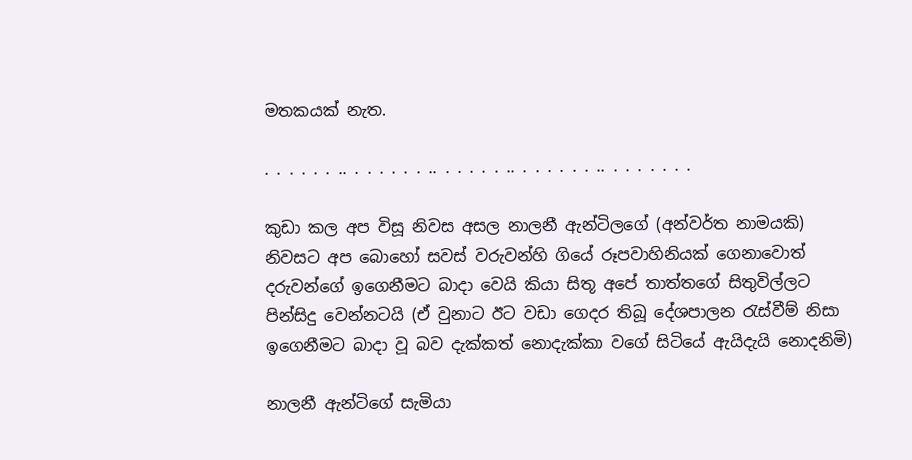මතකයක් නැත.

. . . . . . .. . . . . . . .. . . . . . .. . . . . . . .. . . . . . . .

කුඩා කල අප විසූ නිවස අසල නාලනී ඇන්ටිලගේ (අන්වර්ත නාමයකි) නිවසට අප බොහෝ සවස් වරුවන්හි ගියේ රූපවාහිනියක් ගෙනාවොත් දරුවන්ගේ ඉගෙනීමට බාදා වෙයි කියා සිතූ අපේ තාත්තගේ සිතුවිල්ලට පින්සිදු වෙන්නටයි (ඒ වුනාට ඊට වඩා ගෙදර තිබූ දේශපාලන රැස්වීම් නිසා ඉගෙනීමට බාදා වූ බව දැක්කත් නොදැක්කා වගේ සිටියේ ඇයිදැයි නොදනිමි)

නාලනී ඇන්ටිගේ සැමියා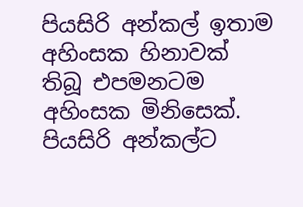පියසිරි අන්කල් ඉතාම අහිංසක හිනාවක් තිබූ එපමනටම අහිංසක මිනිසෙක්. පියසිරි අන්කල්ට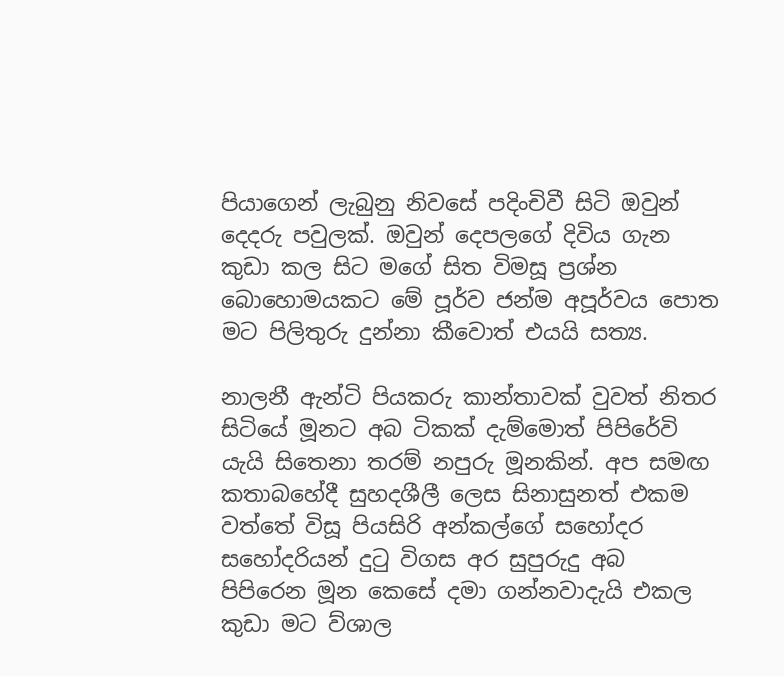පියාගෙන් ලැබුනු නිවසේ පදිංචිවී සිටි ඔවුන් දෙදරු පවුලක්. ඔවුන් දෙපලගේ දිවිය ගැන කුඩා කල සිට මගේ සිත විමසූ ප්‍රශ්න බොහොමයකට මේ පූර්ව ජන්ම අපූර්වය පොත මට පිලිතුරු දුන්නා කීවොත් එයයි සත්‍ය.

නාලනී ඇන්ටි පියකරු කාන්තාවක් වුවත් නිතර සිටියේ මූනට අබ ටිකක් දැම්මොත් පිපිරේවි යැයි සිතෙනා තරම් නපුරු මූනකින්. අප සමඟ කතාබහේදී සුහදශීලී ලෙස සිනාසුනත් එකම වත්තේ විසූ පියසිරි අන්කල්ගේ සහෝදර සහෝදරියන් දුටු විගස අර සුපුරුදු අබ පිපිරෙන මූන කෙසේ දමා ගන්නවාදැයි එකල කුඩා මට ව්ශාල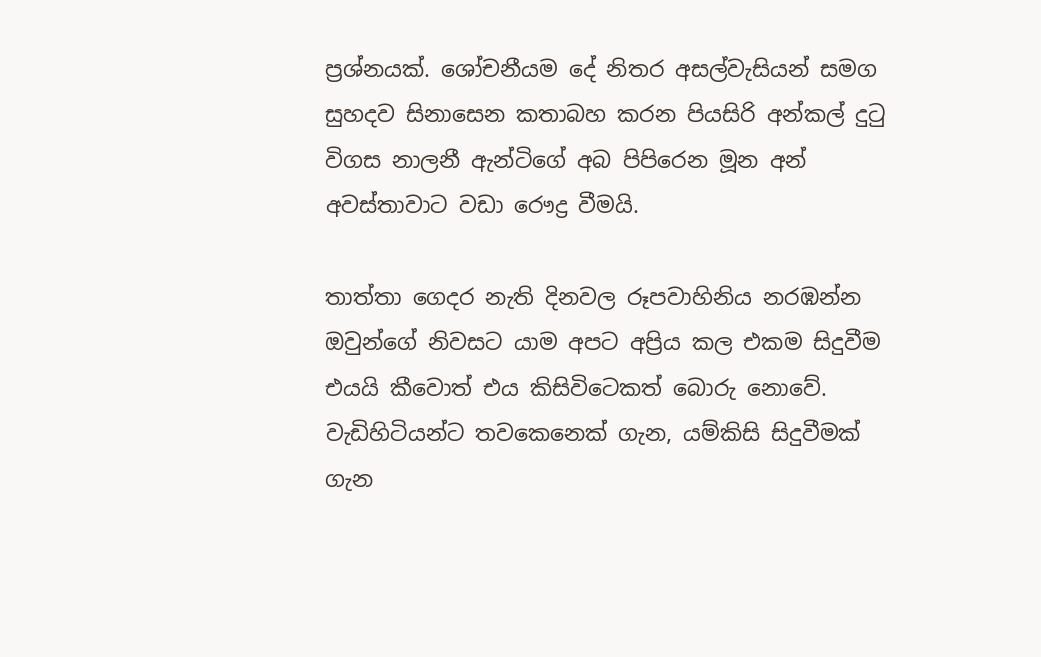ප්‍රශ්නයක්. ශෝචනීයම දේ නිතර අසල්වැසියන් සමග සුහදව සිනාසෙන කතාබහ කරන පියසිරි අන්කල් දුටු විගස නාලනී ඇන්ටිගේ අබ පිපිරෙන මූන අන් අවස්තාවාට වඩා රෞද්‍ර වීමයි.

තාත්තා ගෙදර නැති දිනවල රූපවාහිනිය නරඹන්න ඔවුන්ගේ නිවසට යාම අපට අප්‍රිය කල එකම සිදුවීම එයයි කීවොත් එය කිසිවිටෙකත් බොරු නොවේ. වැඩිහිටියන්ට තවකෙනෙක් ගැන, යම්කිසි සිදුවීමක් ගැන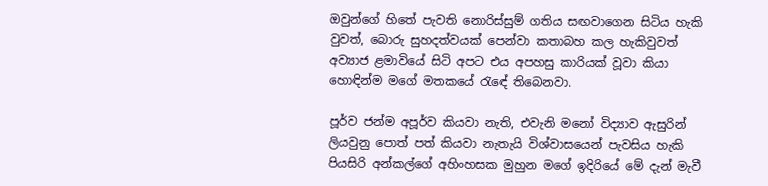ඔවුන්ගේ හිතේ පැවති නොරිස්සුම් ගතිය සඟවාගෙන සිටිය හැකි වුවත්, බොරු සුහදත්වයක් පෙන්වා කතාබහ කල හැකිවුවත් අව්‍යාජ ළමාවියේ සිටි අපට එය අපහසු කාරියක් වූවා කියා හොඳින්ම මගේ මතකයේ රැඳේ තිබෙනවා.

පූර්ව ජන්ම අපූර්ව කියවා නැති, එවැනි මනෝ විද්‍යාව ඇසුරින් ලියවුනු පොත් පත් කියවා නැතැයි විශ්වාසයෙන් පැවසිය හැකි පියසිරි අන්කල්ගේ අහිංහසක මුහුන මගේ ඉදිරියේ මේ දැන් මැවී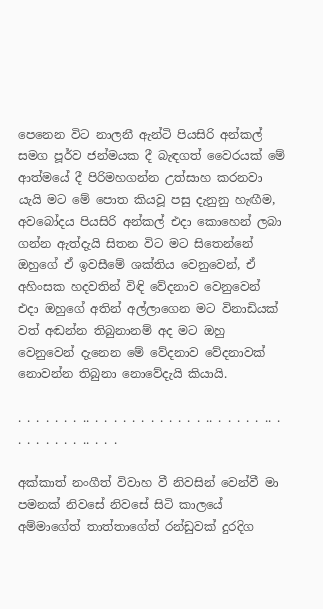පෙනෙන විට නාලනී ඇන්ටි පියසිරි අන්කල් සමග පූර්ව ජන්මයක දී බැඳගත් වෛරයක් මේ ආත්මයේ දී පිරිමහගන්න උත්සාහ කරනවා යැයි මට මේ පොත කියවූ පසු දැනුනු හැඟීම, අවබෝදය පියසිරි අන්කල් එදා කොහෙන් ලබා ගන්න ඇත්දැයි සිතන විට මට සිතෙන්නේ ඔහුගේ ඒ ඉවසීමේ ශක්තිය වෙනුවෙන්, ඒ අහිංසක හදවතින් විඳි වේදනාව වෙනුවෙන් එදා ඔහුගේ අතින් අල්ලාගෙන මට විනාඩියක් වත් අඬන්න තිබුනානම් අද මට ඔහු වෙනුවෙන් දැනෙන මේ වේදනාව වේදනාවක් නොවන්න තිබුනා නොවේදැයි කියායි.

. . . . . . . .. . . . . . . . . . . . . .. . . . . . .. . . . . . . . . .. . . .

අක්කාත් නංගීත් විවාහ වී නිවසින් වෙන්වී මා පමනක් නිවසේ නිවසේ සිටි කාලයේ අම්මාගේත් තාත්තාගේත් රන්ඩුවක් දුරදිග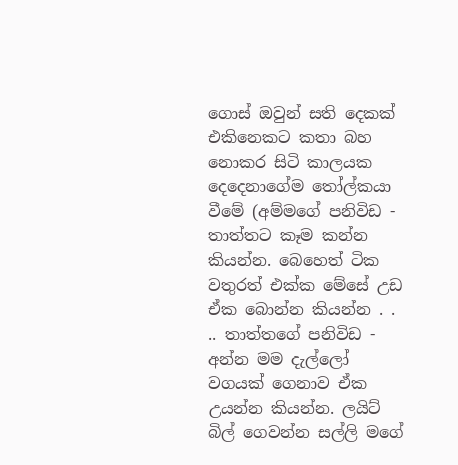ගොස් ඔවුන් සති දෙකක් එකිනෙකට කතා බහ නොකර සිටි කාලයක දෙදෙනාගේම තෝල්කයා වීමේ (අම්මගේ පනිවිඩ - තාත්තට කෑම කන්න කියන්න. බෙහෙත් ටික වතුරත් එක්ක මේසේ උඩ ඒක බොන්න කියන්න . . .. තාත්තගේ පනිවිඩ - අන්න මම දැල්ලෝ වගයක් ගෙනාව ඒක උයන්න කියන්න. ලයිට් බිල් ගෙවන්න සල්ලි මගේ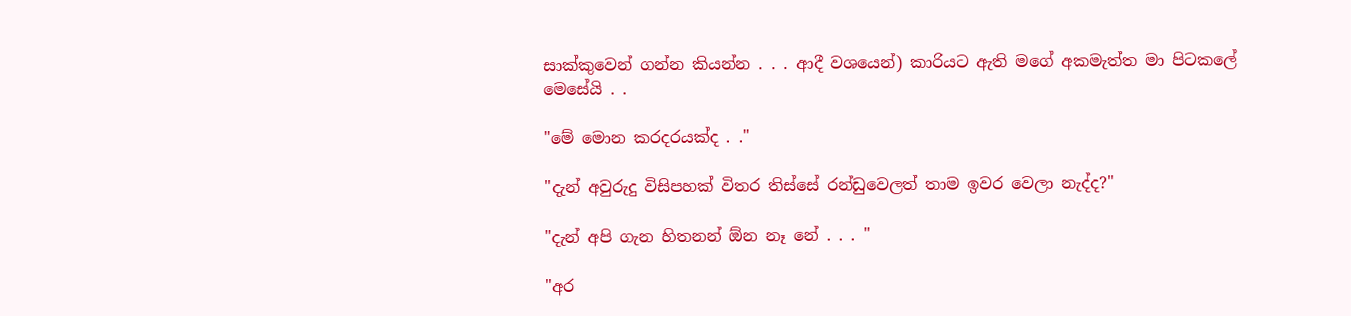සාක්කුවෙන් ගන්න කියන්න . . . ආදී වශයෙන්) කාරියට ඇති මගේ අකමැත්ත මා පිටකලේ මෙසේයි . .

"මේ මොන කරදරයක්ද . ."

"දැන් අවුරුදු විසිපහක් විතර තිස්සේ රන්ඩුවෙලත් තාම ඉවර වෙලා නැද්ද?"

"දැන් අපි ගැන හිතනන් ඕන නෑ නේ . . . "

"අර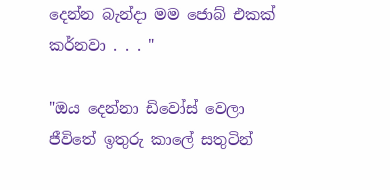දෙන්න බැන්දා මම ජොබ් එකක් කර්නවා . . . "

"ඔය දෙන්නා ඩිවෝස් වෙලා ජීවිතේ ඉතුරු කාලේ සතුටින්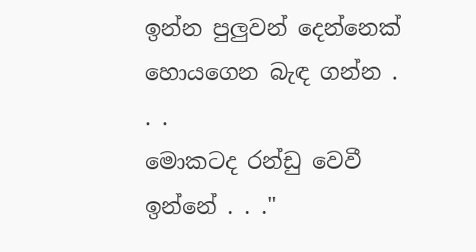ඉන්න පුලුවන් දෙන්නෙක් හොයගෙන බැඳ ගන්න . . .
මොකටද රන්ඩු වෙවී ඉන්නේ . . ."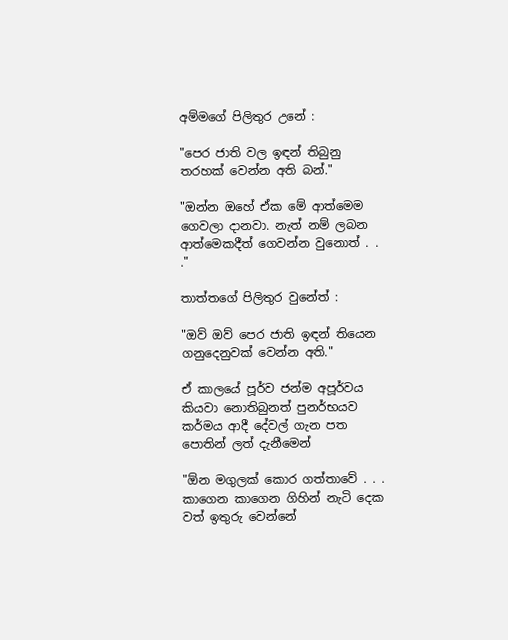අම්මගේ පිලිතුර උනේ :

"පෙර ජාති වල ඉඳන් තිබුනු තරහක් වෙන්න අති බන්."

"ඔන්න ඔහේ ඒක මේ ආත්මෙම ගෙවලා දානවා. නැත් නම් ලබන ආත්මෙකදීත් ගෙවන්න වුනොත් . . ."

තාත්තගේ පිලිතුර වුනේත් :

"ඔව් ඔව් පෙර ජාති ඉඳන් තියෙන ගනුදෙනුවක් වෙන්න අති."

ඒ කාලයේ පූර්ව ජන්ම අපූර්වය කියවා නොතිබුනත් පුනර්භයව කර්මය ආදී දේවල් ගැන පත පොතින් ලත් දැනීමෙන්

"ඕන මගුලක් කොර ගත්තාවේ . . . කාගෙන කාගෙන ගිහින් නැටි දෙක වත් ඉතුරු වෙන්නේ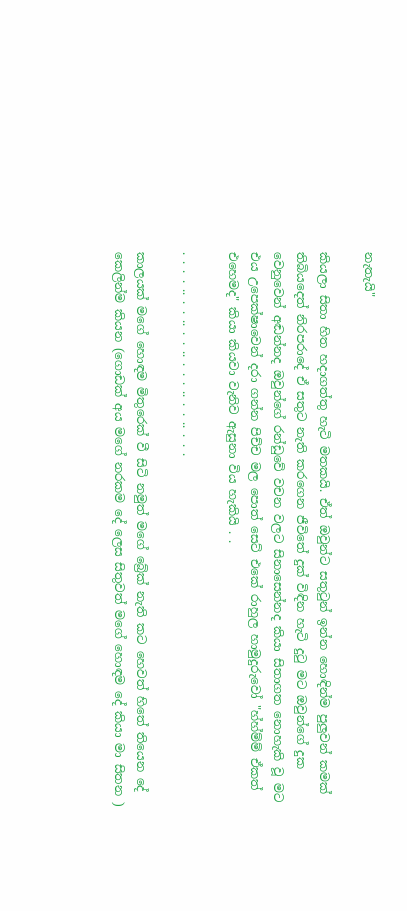නැතැයි"

කියලා සිතා හිත හදාගත්තු හැටි මතකයි. ඒත් ඔවුන්ට සතුටුන් ඉන්න හොඳින්ම පුලුවන් කමක් තිබියදෙත් නිරපරාදේ ඒ සතුට නැති කරගෙන ජීවිතේ දුක් විඳින හැටි දුටු මට ඔවුන්ගේ දුක වෙනුවෙන් අඬන්නද ඔවුන්ගේ රන්ඩුවේ වචන වලට සිනාසෙන්නද කියා සිතාගත නොහැකි වූ මට එය උපෙක්ෂාවෙන් දරා ගන්න පිච්ච මල පොත් සෙට් එකේ රාහුල හාමුදුරුවෝ "හ්හ්ම්ම් ඒකත් එහෙමද" කියා කියවා වැනිව ඇසුනා විය හැකියි . .

. . . . .. . . .. . . .. . . . .. . . .. . . .

කාලයක් මගේ හොඳම මිතුරෙක් වී සිටි නමුත් මගේ බ්‍රේක් නැති කට හෙවත් හිතේ තියෙන දේ කෙලින්ම කියන (ගොඩක් අය මගේ නරකම දේ ලෙස සිතුවත් මගේ හොඳම දේ කියා මා සිතන )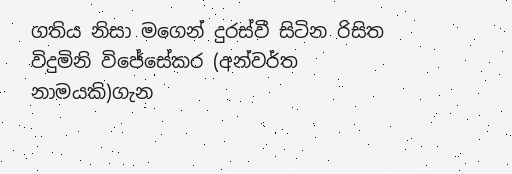ගතිය නිසා මගෙන් දුරස්වී සිටින රිසිත විදුමිනි විජේසේකර (අන්වර්ත නාමයකි)ගැන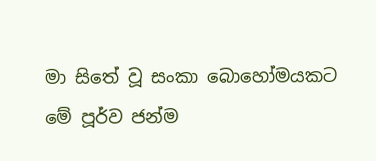මා සිතේ වූ සංකා බොහෝමයකට මේ පූර්ව ජන්ම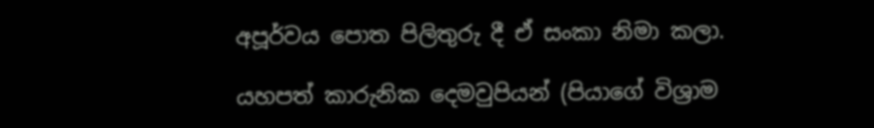අපූර්වය පොත පිලිතුරු දී ඒ සංකා නිමා කලා.

යහපත් කාරුනික දෙමවුපියන් (පියාගේ විශ්‍රාම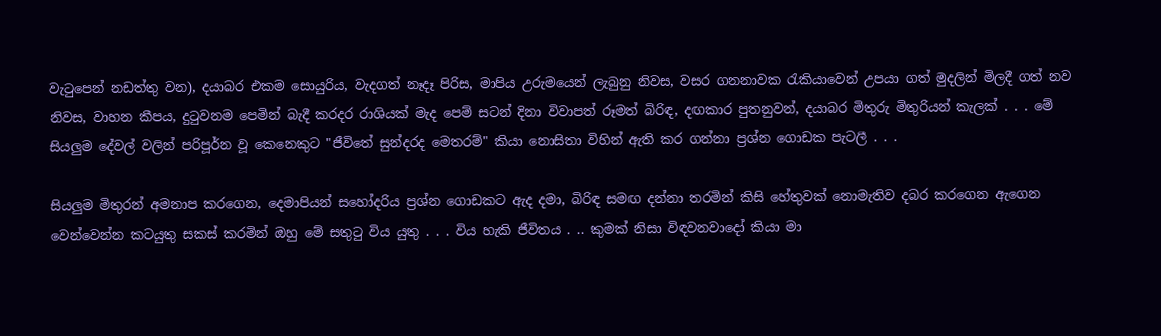වැටුපෙන් නඩත්තු වන), දයාබර එකම සොයුරිය, වැදගත් නෑදෑ පිරිස, මාපිය උරුමයෙන් ලැබුනු නිවස, වසර ගනනාවක රැකියාවෙන් උපයා ගත් මුදලින් මිලදී ගත් නව නිවස, වාහන කීපය, දුටුවනම පෙමින් බැදී කරදර රාශියක් මැද පෙම් සටන් දිනා විවාපත් රූමත් බිරිඳ, දඟකාර පුතනුවන්, දයාබර මිතුරු මිතුරියන් කැලක් . . . මේ සියලුම දේවල් වලින් පරිපූර්න වූ කෙනෙකුට "ජීවිතේ සුන්දරද මෙතරම්" කියා නොසිතා විහින් ඇති කර ගන්නා ප්‍රශ්න ගොඩක පැටලී . . .

සියලුම මිතුරන් අමනාප කරගෙන, දෙමාපියන් සහෝදරිය ප්‍රශ්න ගොඩකට ඇද දමා, බිරිඳ සමඟ දන්නා තරමින් කිසි හේතුවක් නොමැතිව දබර කරගෙන ඇගෙන වෙන්වෙන්න කටයුතු සකස් කරමින් ඔහු මේ සතුටු විය යුතු . . . විය හැකි ජීවිතය . .. කුමක් නිසා විඳවනවාදෝ කියා මා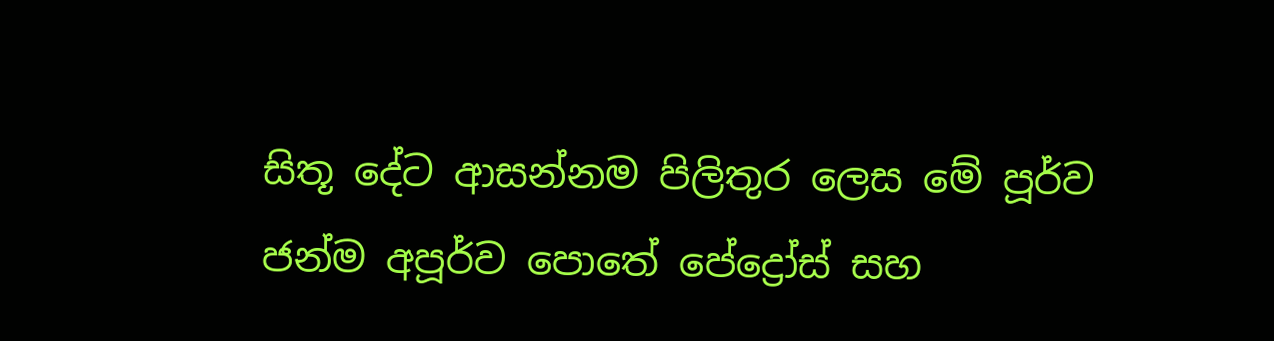සිතූ දේට ආසන්නම පිලිතුර ලෙස මේ පූර්ව ජන්ම අපූර්ව පොතේ පේද්‍රෝස් සහ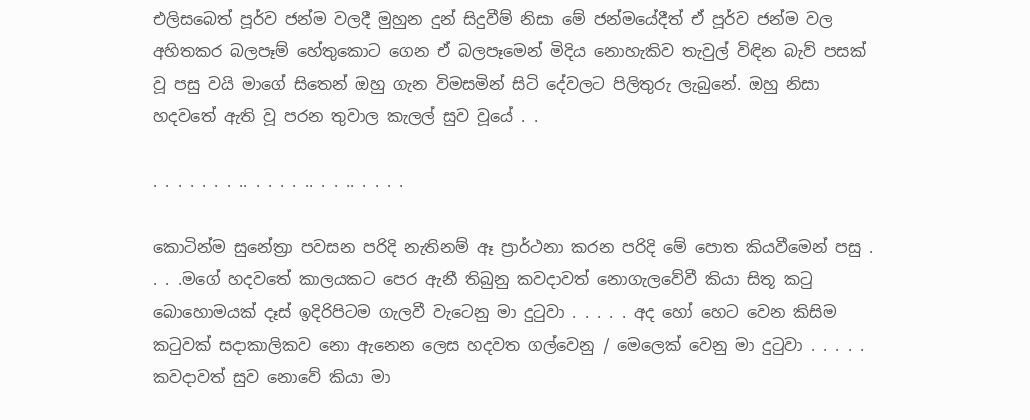එලිසබෙත් පූර්ව ජන්ම වලදී මුහුන දුන් සිදුවීම් නිසා මේ ජන්මයේදීත් ඒ පූර්ව ජන්ම වල අහිතකර බලපෑම් හේතුකොට ගෙන ඒ බලපෑමෙන් මිදිය නොහැකිව තැවුල් විඳින බැව් පසක් වූ පසු වයි මාගේ සිතෙන් ඔහු ගැන විමසමින් සිටි දේවලට පිලිතුරු ලැබුනේ. ඔහු නිසා හදවතේ ඇති වූ පරන තුවාල කැලල් සුව වූයේ . .

. . . . . . . .. . . . . .. . . .. . . . .

කොටින්ම සුනේත්‍රා පවසන පරිදි නැතිනම් ඈ ප්‍රාර්ථනා කරන පරිදි මේ පොත කියවීමෙන් පසු . . . .මගේ හදවතේ කාලයකට පෙර ඇනී තිබුනු කවදාවත් නොගැලවේවී කියා සිතූ කටු බොහොමයක් දෑස් ඉදිරිපිටම ගැලවී වැටෙනු මා දුටුවා . . . . . අද හෝ හෙට වෙන කිසිම කටුවක් සදාකාලිකව නො ඇනෙන ලෙස හදවත ගල්වෙනු / මෙලෙක් වෙනු මා දුටුවා . . . . . කවදාවත් සුව නොවේ කියා මා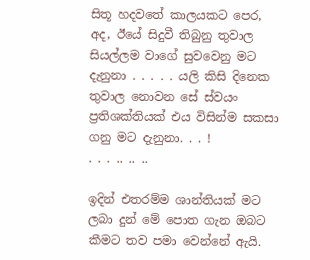සිතූ හදවතේ කාලයකට පෙර, අද, ඊයේ සිදුවී තිබුනු තුවාල සියල්ලම වාගේ සුවවෙනු මට දැනුනා . . . . . යලි කිසි දිනෙක තුවාල නොවන සේ ස්වයං ප්‍රතිශක්තියක් එය විසින්ම සකසා ගනු මට දැනුනා. . . !
. . . .. .. ..

ඉදින් එතරම්ම ශාන්තියක් මට ලබා දුන් මේ පොත ගැන ඔබට කීමට තව පමා වෙන්නේ ඇයි.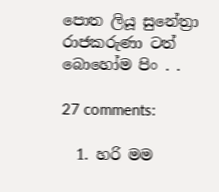පොත ලියූ සුනේත්‍රා රාජකරුණා ටත් බොහෝම පිං . .

27 comments:

  1. හරි මම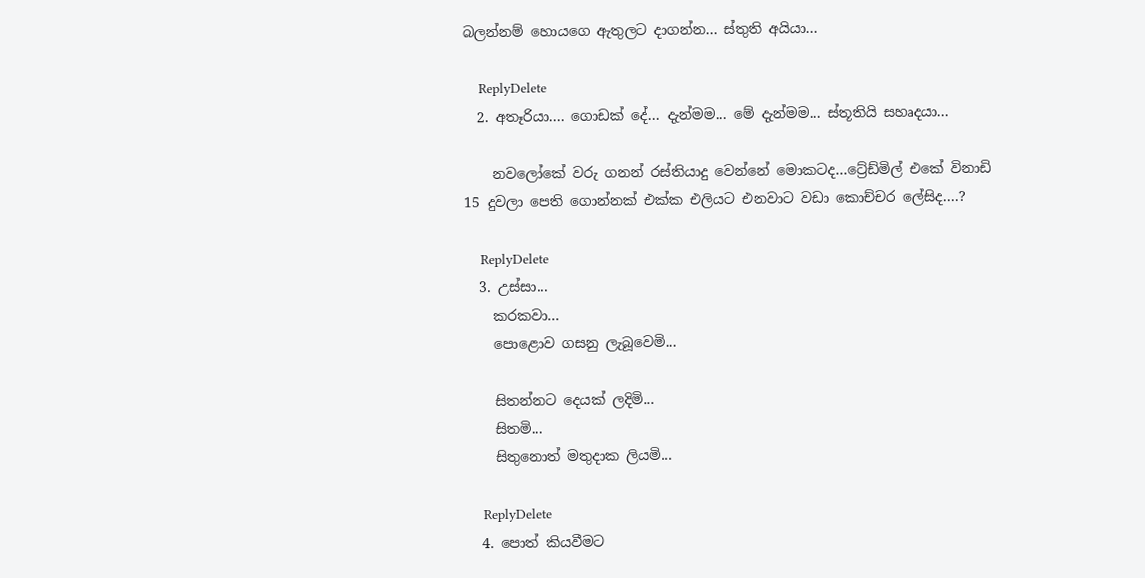බලන්නම් හොයගෙ ඇතුලට දාගන්න... ස්තුති අයියා...

    ReplyDelete
  2. අතෑරියා.... ගොඩක් දේ... දැන්මම... මේ දැන්මම... ස්තූතියි සහෘදයා...

    නවලෝකේ වරු ගනන් රස්තියාදු වෙන්නේ මොකටද...ට්‍රේඩ්මිල් එකේ විනාඩි 15 දුවලා පෙති ගොන්නක් එක්ක එලියට එනවාට වඩා කොච්චර ලේසිද....?

    ReplyDelete
  3. උස්සා...
    කරකවා...
    පොළොව ගසනු ලැබූවෙමි...

    සිතන්නට දෙයක් ලදිමි...
    සිතමි...
    සිතුනොත් මතුදාක ලියමි...

    ReplyDelete
  4. පොත් කියවීමට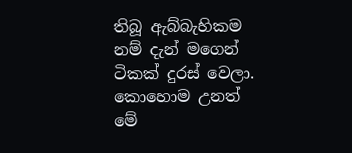තිබූ ඇබ්බැහිකම නම් දැන් මගෙන් ටිකක් දුරස් වෙලා. කොහොම උනත් මේ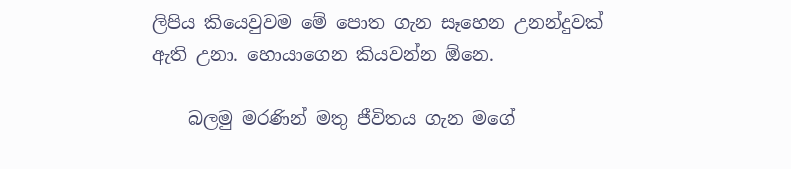ලිපිය කියෙවුවම මේ පොත ගැන සෑහෙන උනන්දුවක් ඇති උනා. හොයාගෙන කියවන්න ඕනෙ.

    බලමු මරණින් මතු ජීවිතය ගැන මගේ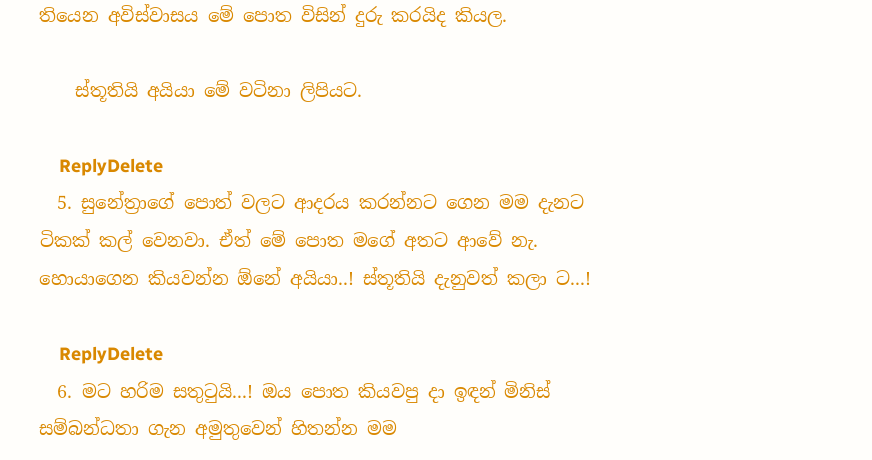තියෙන අවිස්වාසය මේ පොත විසින් දුරු කරයිද කියල.

    ස්තූතියි අයියා මේ වටිනා ලිපියට.

    ReplyDelete
  5. සුනේත්‍රාගේ පොත් වලට ආදරය කරන්නට ගෙන මම දැනට ටිකක් කල් වෙනවා. ඒත් මේ පොත මගේ අතට ආවේ නැ. හොයාගෙන කියවන්න ඕනේ අයියා..! ස්තූතියි දැනුවත් කලා ට...!

    ReplyDelete
  6. මට හරිම සතුටුයි...! ඔය පොත කියවපු දා ඉඳන් මිනිස් සම්බන්ධතා ගැන අමුතුවෙන් හිතන්න මම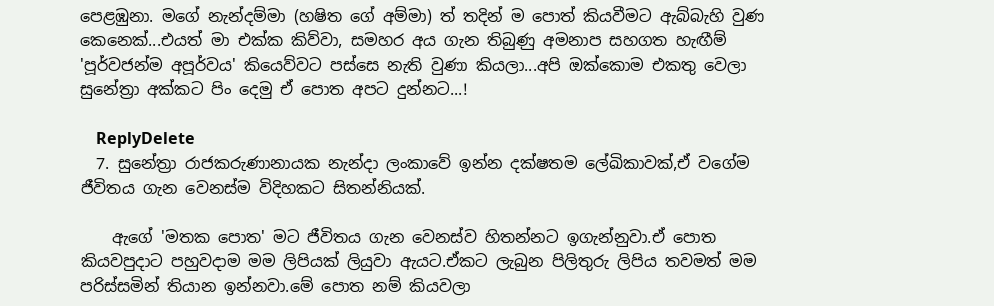පෙළඹුනා. මගේ නැන්දම්මා (හෂිත ගේ අම්මා) ත් තදින් ම පොත් කියවීමට ඇබ්බැහි වුණ කෙනෙක්...එයත් මා එක්ක කිව්වා, සමහර අය ගැන තිබුණු අමනාප සහගත හැඟීම් 'පූර්වජන්ම අපූර්වය' කියෙව්වට පස්සෙ නැති වුණා කියලා...අපි ඔක්කොම එකතු වෙලා සුනේත්‍රා අක්කට පිං දෙමු ඒ පොත අපට දුන්නට...!

    ReplyDelete
  7. සුනේත්‍රා රාජකරුණානායක නැන්දා ලංකාවේ ඉන්න දක්ෂතම ලේඛිකාවක්,ඒ වගේම ජීවිතය ගැන වෙනස්ම විදිහකට සිතන්නියක්.

    ඇගේ 'මතක පොත' මට ජීවිතය ගැන වෙනස්ව හිතන්නට ඉගැන්නුවා.ඒ පොත කියවපුදාට පහුවදාම මම ලිපියක් ලියුවා ඇයට.ඒකට ලැබුන පිලිතුරු ලිපිය තවමත් මම පරිස්සමින් තියාන ඉන්නවා.මේ පොත නම් කියවලා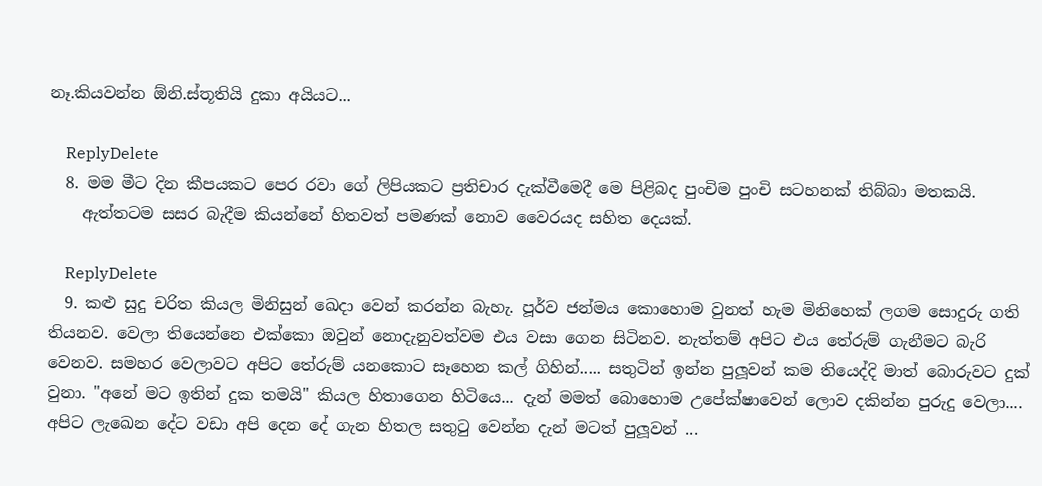නෑ.කියවන්න ඕනි.ස්තූතියි දුකා අයියට...

    ReplyDelete
  8. මම මීට දින කීපයකට පෙර රවා ගේ ලිපියකට ප්‍රතිචාර දැක්වීමෙදී මෙ පිළිබද පුංචිම පුංචි සටහනක් තිබ්බා මතකයි.
    ඇත්තටම සසර බැදීම කියන්නේ හිතවත් පමණක් නොව වෛරයද සහිත දෙයක්.

    ReplyDelete
  9. කළු සුදු චරිත කියල මිනිසුන් ඛෙදා වෙන් කරන්න බැහැ. පූර්ව ජන්මය කොහොම වුනත් හැම මිනිහෙක් ලගම සොදුරු ගති තියනව. වෙලා තියෙන්නෙ එක්කො ඔවුන් නොදැනුවත්වම එය වසා ගෙන සිටිනව. නැත්තම් අපිට එය තේරුම් ගැනීමට බැරි වෙනව. සමහර වෙලාවට අපිට තේරුම් යනකොට සෑහෙන කල් ගිහින්..... සතුටින් ඉන්න පුලූවන් කම තියෙද්දි මාත් බොරුවට දුක් වුනා. "අනේ මට ඉතින් දුක තමයි" කියල හිතාගෙන හිටියෙ... දැන් මමත් බොහොම උපේක්ෂාවෙන් ලොව දකින්න පුරුදු වෙලා.... අපිට ලැඛෙන දේට වඩා අපි දෙන දේ ගැන හිතල සතුටු වෙන්න දැන් මටත් පුලූවන් ...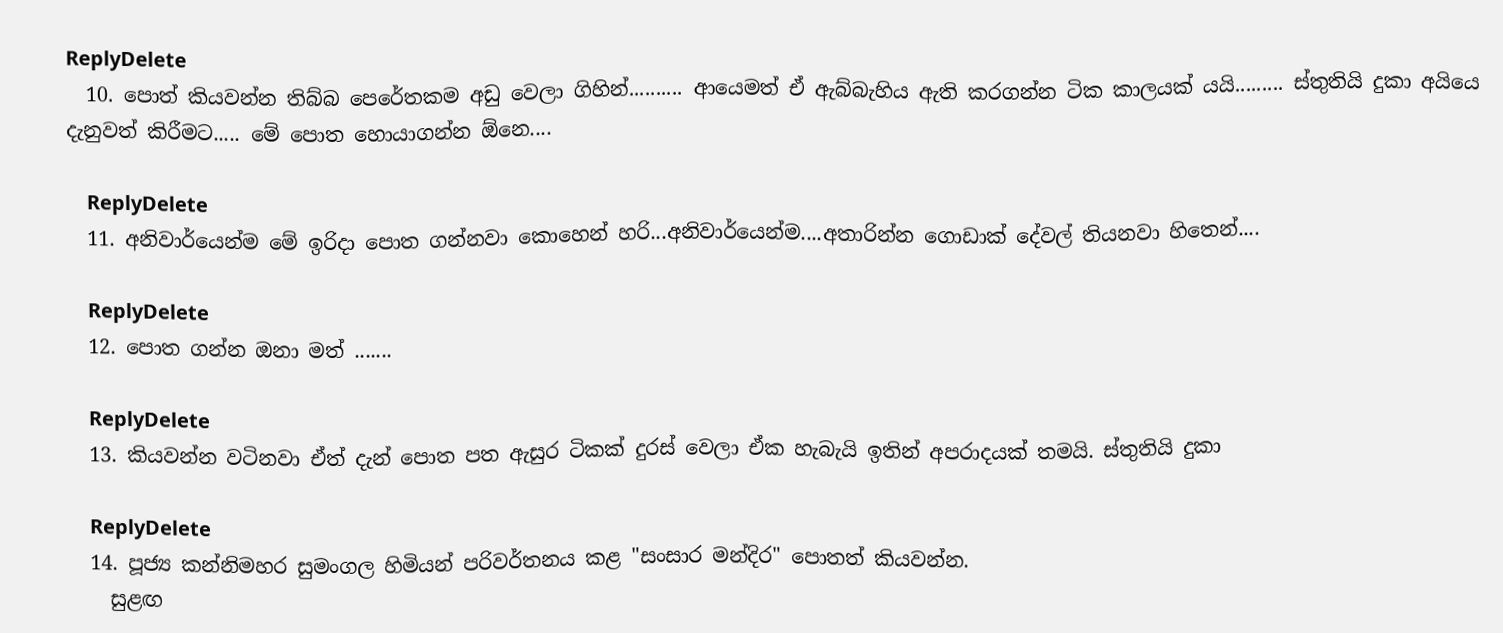ReplyDelete
  10. පොත් කියවන්න තිබ්බ පෙරේතකම අඩු වෙලා ගිහින්.......... ආයෙමත් ඒ ඇබ්බැහිය ඇති කරගන්න ටික කාලයක් යයි......... ස්තුතියි දුකා අයියෙ දැනුවත් කිරීමට..... මේ පොත හොයාගන්න ඕනෙ....

    ReplyDelete
  11. අනිවාර්යෙන්ම මේ ඉරිදා පොත ගන්නවා කොහෙන් හරි...අනිවාර්යෙන්ම....අතාරින්න ගොඩාක් දේවල් තියනවා හිතෙන්....

    ReplyDelete
  12. පොත ගන්න ඔනා මත් .......

    ReplyDelete
  13. කියවන්න වටිනවා ඒත් දැන් පොත පත ඇසුර ටිකක් දුරස් වෙලා ඒක හැබැයි ඉතින් අපරාදයක් තමයි. ස්තුතියි දුකා

    ReplyDelete
  14. පූජ්‍ය කන්නිමහර සුමංගල හිමියන් පරිවර්තනය කළ "සංසාර මන්දිර" පොතත් කියවන්න.
    සුළඟ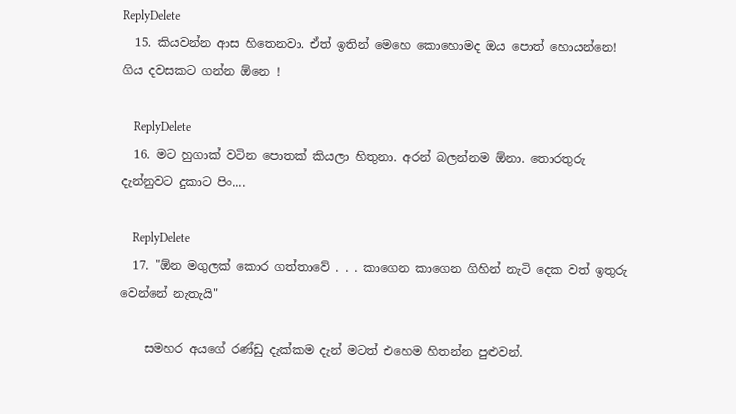ReplyDelete
  15. කියවන්න ආස හිතෙනවා. ඒත් ඉතින් මෙහෙ කොහොමද ඔය පොත් හොයන්නෙ! ගිය දවසකට ගන්න ඕනෙ !

    ReplyDelete
  16. මට හුගාක් වටින පොතක් කියලා හිතුනා. අරන් බලන්නම ඕනා. තොරතුරු දැන්නුවට දුකාට පිං....

    ReplyDelete
  17. "ඕන මගුලක් කොර ගත්තාවේ . . . කාගෙන කාගෙන ගිහින් නැටි දෙක වත් ඉතුරු වෙන්නේ නැතැයි"

    සමහර අයගේ රණ්ඩු දැක්කම දැන් මටත් එහෙම හිතන්න පුළුවන්.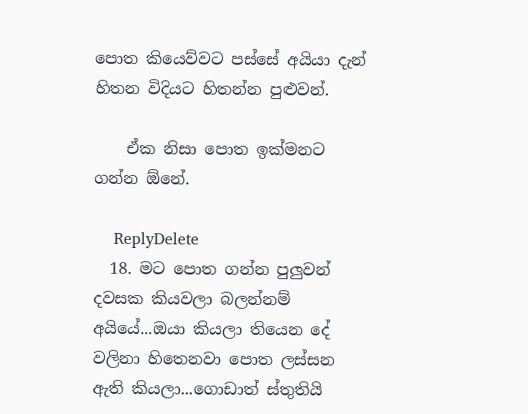පොත කියෙව්වට පස්සේ අයියා දැන් හිතන විදියට හිතන්න පුළුවන්.

    ඒක නිසා පොත ඉක්මනට ගන්න ඕනේ.

    ReplyDelete
  18. මට පොත ගන්න පුලුවන් දවසක කියවලා බලන්නම් අයියේ...ඔයා කියලා තියෙන දේ වලිනා හිතෙනවා පොත ලස්සන ඇති කියලා...ගොඩාත් ස්තුතියි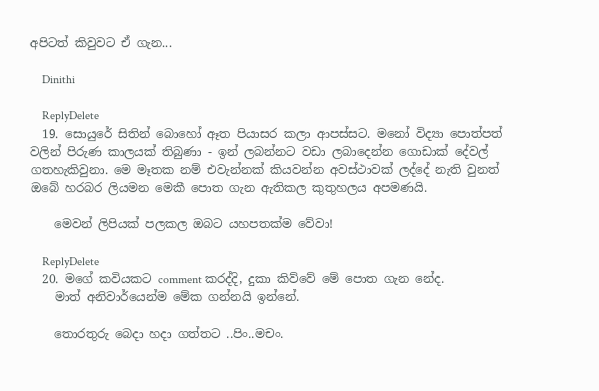අපිටත් කිවුවට ඒ ගැන...

    Dinithi

    ReplyDelete
  19. සොයුරේ සිතින් බොහෝ ඈත පියාසර කලා ආපස්සට. මනෝ විද්‍යා පොත්පත් වලින් පිරුණ කාලයක් තිබුණා - ඉන් ලබන්නට වඩා ලබාදෙන්න ගොඩාක් දේවල් ගතහැකිවුනා. මෙ මෑතක නම් එවැන්නක් කියවන්න අවස්ථාවක් ලද්දේ නැති වුනත් ඔබේ හරබර ලියමන මෙකී පොත ගැන ඇතිකල කුතුහලය අපමණයි.

    මෙවන් ලිපියක් පලකල ඔබට යහපතක්ම වේවා!

    ReplyDelete
  20. මගේ කවියකට comment කරද්දි, දුකා කිව්වේ මේ පොත ගැන නේද.
    මාත් අනිවාර්යෙන්ම මේක ගන්නයි ඉන්නේ.

    තොරතුරු බෙදා හදා ගත්තට ..පිං..මචං.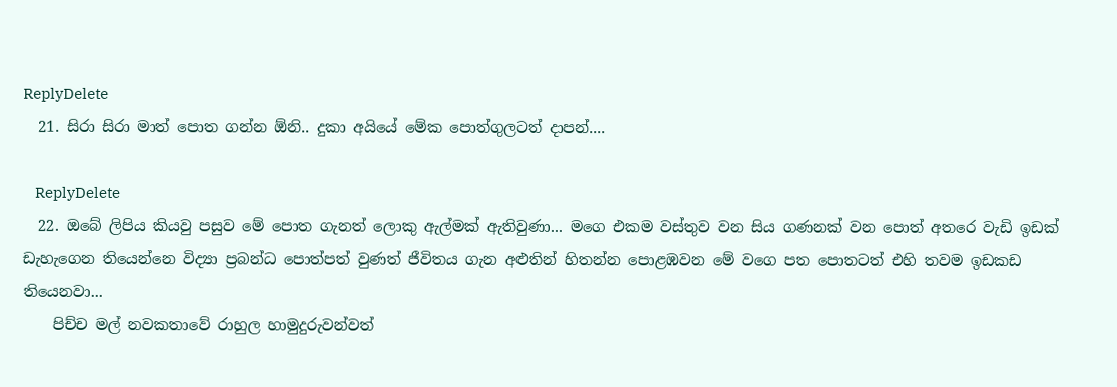ReplyDelete
  21. සිරා සිරා මාත් පොත ගන්න ඕනි.. දුකා අයියේ මේක පොත්ගුලටත් දාපන්....

    ReplyDelete
  22. ඔබේ ලිපිය කියවු පසුව මේ පොත ගැනත් ලොකු ඇල්මක් ඇතිවුණා... මගෙ එකම වස්තුව වන සිය ගණනක් වන පොත් අතරෙ වැඩි ඉඩක් ඩැහැගෙන තියෙන්නෙ විද්‍යා ප්‍රබන්ධ පොත්පත් වුණත් ජීවිතය ගැන අළුතින් හිතන්න පොළඹවන මේ වගෙ පත පොතටත් එහි තවම ඉඩකඩ තියෙනවා...
    පිච්ච මල් නවකතාවේ රාහුල හාමුදුරුවන්වත්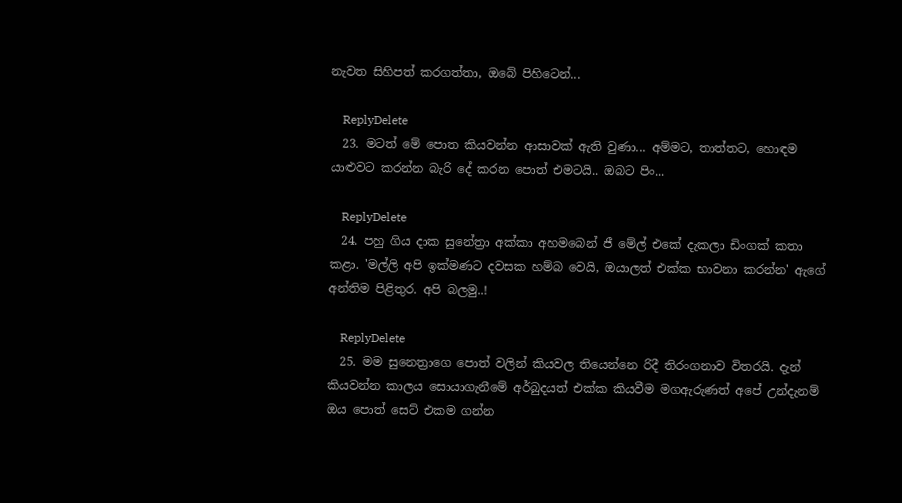නැවත සිහිපත් කරගත්තා, ඔබේ පිහිටෙන්...

    ReplyDelete
  23. මටත් මේ පොත කියවන්න ආසාවක් ඇති වුණා... අම්මට, තාත්තට, හොඳම යාළුවට කරන්න බැරි දේ කරන පොත් එමටයි.. ඔබට පිං...

    ReplyDelete
  24. පහු ගිය දාක සුනේත්‍රා අක්කා අහමබෙන් ජී මේල් එකේ දැකලා ඩිංගක් කතා කළා. 'මල්ලි අපි ඉක්මණට දවසක හම්බ වෙයි, ඔයාලත් එක්ක භාවනා කරන්න' ඇගේ අන්තිම පිළිතුර. අපි බලමු..!

    ReplyDelete
  25. මම සුනෙත්‍රාගෙ පොත් වලින් කියවල තියෙන්නෙ රිදී තිරංගනාව විතරයි. දැන් කියවන්න කාලය සොයාගැනීමේ අර්බුදයත් එක්ක කියවීම මගඇරුණත් අපේ උන්දැනම් ඔය පොත් සෙට් එකම ගන්න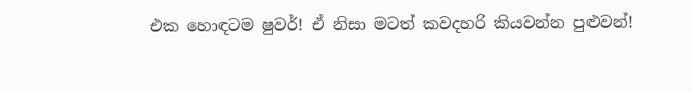එක හොඳටම ෂුවර්! ඒ නිසා මටත් කවදහරි කියවන්න පුළුවන්!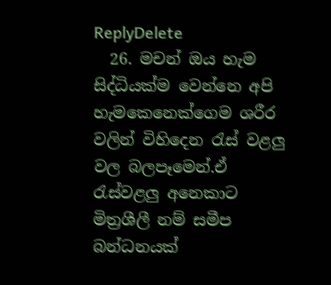ReplyDelete
  26. මචන් ඔය හැම සිද්ධියක්ම වෙන්නෙ අපි හැමකෙනෙක්ගෙම ශරීර වලින් විහිදෙන රැස් වළලු වල බලපෑමෙන්.ඒ රැස්වළලු අනෙකාට මිත්‍රශීලී නම් සමීප බන්ධනයක්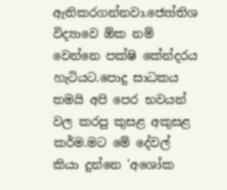ඇතිකරගන්නවා.ජ්‍යෝතිශ විද්‍යාවෙ ඕක නම් වෙන්නෙ පක්ෂි කේන්දරය හැටියට.පොදු සාධකය තමයි අපි පෙර භවයන් වල කරපු කුසළ අකුසළ කර්ම.මට මේ දේවල් කියා දුන්නෙ 'අශෝක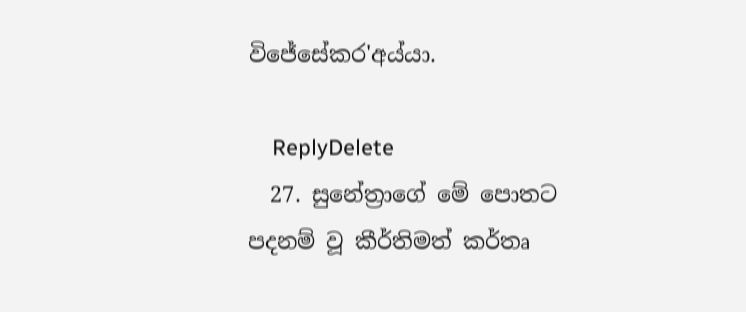විජේසේකර'අය්යා.

    ReplyDelete
  27. සුනේත්‍රාගේ මේ පොතට පදනම් වූ කීර්තිමත් කර්තෘ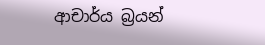ආචාර්ය බ්‍රයන්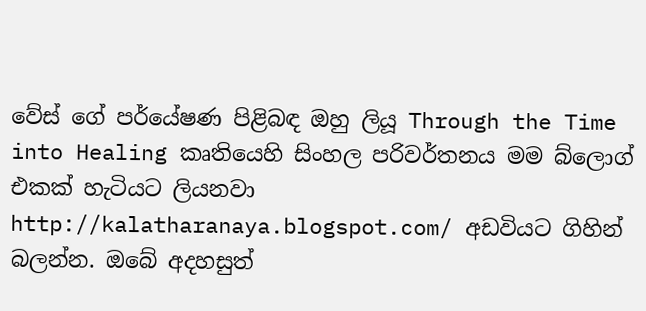වේස් ගේ පර්යේෂණ පිළිබඳ ඔහු ලියූ Through the Time into Healing කෘතියෙහි සිංහල පරිවර්තනය මම බ්ලොග් එකක් හැටියට ලියනවා http://kalatharanaya.blogspot.com/ අඩවියට ගිහින් බලන්න. ඔබේ අදහසුත්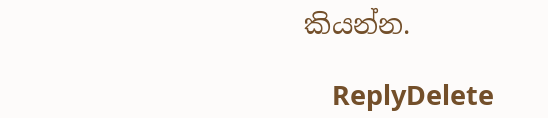කියන්න.

    ReplyDelete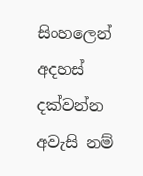සිංහලෙන් අදහස් දක්වන්න අවැසි නම්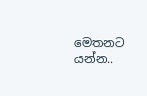මෙතනට යන්න..